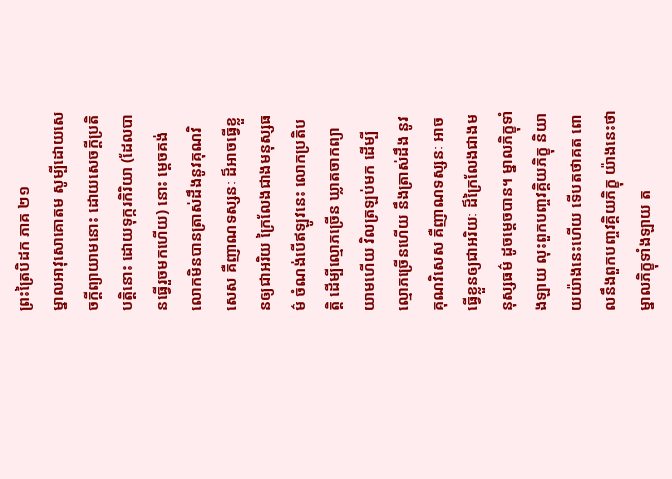ព្រះត្រៃបិដក ភាគ ២១
ម្នាលអាវុសោគោតម សូម្បីដោយសេចក្តីព្យាយាមនោះ ដោយសេចក្តីប្រតិបត្តិនោះ ដោយទុក្ករកិរិយា (ដែលបានធ្វើរួចមកហើយ) នោះ ម្តេចគង់លោកមិនបានត្រាស់ដឹងនូវគុណវិសេស គឺញាណទស្សនៈ ដ៏អាចធ្វើខ្លួនឲ្យជាអរិយ ក្រៃលែងជាងមនុស្សធម៌ ចំណង់បើឥឡូវនេះ លោកប្រតិបត្តិ ដើម្បីល្មោភច្រើន ឃ្លាតចាកព្យាយាមហើយ វិលត្រឡប់មក ដើម្បីល្មោភច្រើនហើយ នឹងត្រាស់ដឹង នូវគុណវិសេស គឺញាណទស្សនៈ អាចធ្វើខ្លួនឲ្យជាអរិយៈ ដ៏ក្រៃលែងជាងមនុស្សធម៌ ដូចម្តេចបាន។ ម្នាលភិក្ខុទាំងឡាយ លុះពួកបញ្ចវគ្គិយភិក្ខុ និយាយយ៉ាងនេះហើយ ទើបតថាគត ពោលនឹងពួកបញ្ចវគ្គិយភិក្ខុ យ៉ាងនេះថា ម្នាលភិក្ខុទាំងឡាយ ត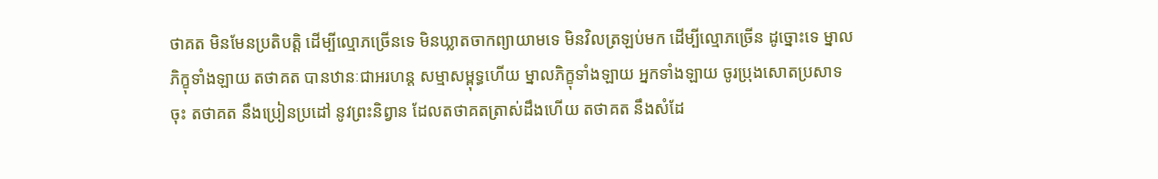ថាគត មិនមែនប្រតិបត្តិ ដើម្បីល្មោភច្រើនទេ មិនឃ្លាតចាកព្យាយាមទេ មិនវិលត្រឡប់មក ដើម្បីល្មោភច្រើន ដូច្នោះទេ ម្នាលភិក្ខុទាំងឡាយ តថាគត បានឋានៈជាអរហន្ត សម្មាសម្ពុទ្ធហើយ ម្នាលភិក្ខុទាំងឡាយ អ្នកទាំងឡាយ ចូរប្រុងសោតប្រសាទចុះ តថាគត នឹងប្រៀនប្រដៅ នូវព្រះនិព្វាន ដែលតថាគតត្រាស់ដឹងហើយ តថាគត នឹងសំដែ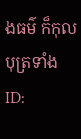ងធម៌ ក៏កុលបុត្រទាំង
ID: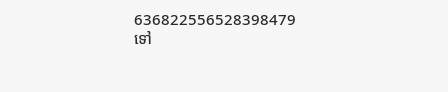636822556528398479
ទៅ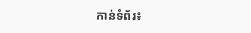កាន់ទំព័រ៖